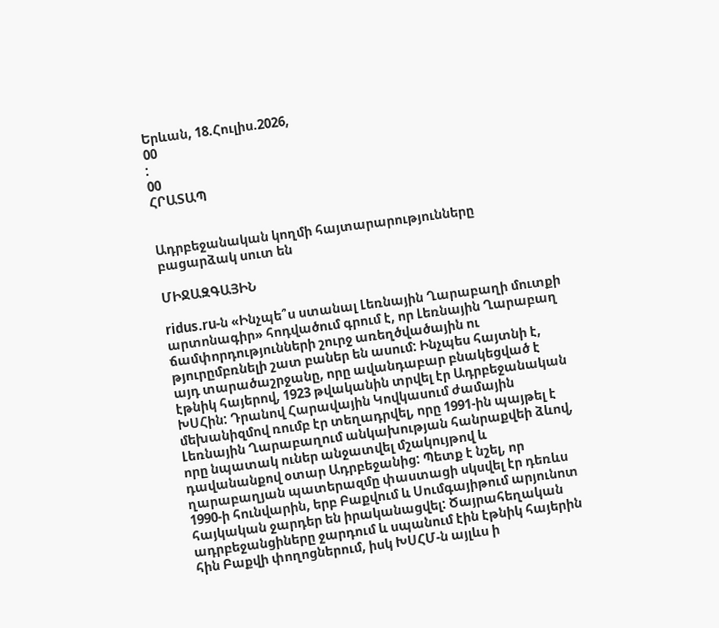Երևան, 18.Հուլիս.2026,
00
:
00
ՀՐԱՏԱՊ


Ադրբեջանական կողմի հայտարարությունները բացարձակ սուտ են

ՄԻՋԱԶԳԱՅԻՆ

ridus.ru-ն «Ինչպե՞ս ստանալ Լեռնային Ղարաբաղի մուտքի արտոնագիր» հոդվածում գրում է, որ Լեռնային Ղարաբաղ ճամփորդությունների շուրջ առեղծվածային ու թյուրըմբռնելի շատ բաներ են ասում: Ինչպես հայտնի է, այդ տարածաշրջանը, որը ավանդաբար բնակեցված է էթնիկ հայերով, 1923 թվականին տրվել էր Ադրբեջանական ԽՍՀին: Դրանով Հարավային Կովկասում ժամային մեխանիզմով ռումբ էր տեղադրվել, որը 1991-ին պայթել է Լեռնային Ղարաբաղում անկախության հանրաքվեի ձևով, որը նպատակ ուներ անջատվել մշակույթով և դավանանքով օտար Ադրբեջանից: Պետք է նշել, որ ղարաբաղյան պատերազմը փաստացի սկսվել էր դեռևս 1990-ի հունվարին, երբ Բաքվում և Սումգայիթում արյունոտ հայկական ջարդեր են իրականացվել: Ծայրահեղական ադրբեջանցիները ջարդում և սպանում էին էթնիկ հայերին հին Բաքվի փողոցներում, իսկ ԽՍՀՄ-ն այլևս ի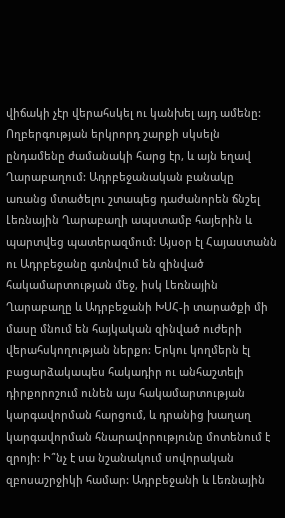վիճակի չէր վերահսկել ու կանխել այդ ամենը: Ողբերգության երկրորդ շարքի սկսելն ընդամենը ժամանակի հարց էր, և այն եղավ Ղարաբաղում: Ադրբեջանական բանակը առանց մտածելու շտապեց դաժանորեն ճնշել Լեռնային Ղարաբաղի ապստամբ հայերին և պարտվեց պատերազմում: Այսօր էլ Հայաստանն ու Ադրբեջանը գտնվում են զինված հակամարտության մեջ, իսկ Լեռնային Ղարաբաղը և Ադրբեջանի ԽՍՀ-ի տարածքի մի մասը մնում են հայկական զինված ուժերի վերահսկողության ներքո: Երկու կողմերն էլ բացարձակապես հակադիր ու անհաշտելի դիրքորոշում ունեն այս հակամարտության կարգավորման հարցում, և դրանից խաղաղ կարգավորման հնարավորությունը մոտենում է զրոյի: Ի՞նչ է սա նշանակում սովորական զբոսաշրջիկի համար: Ադրբեջանի և Լեռնային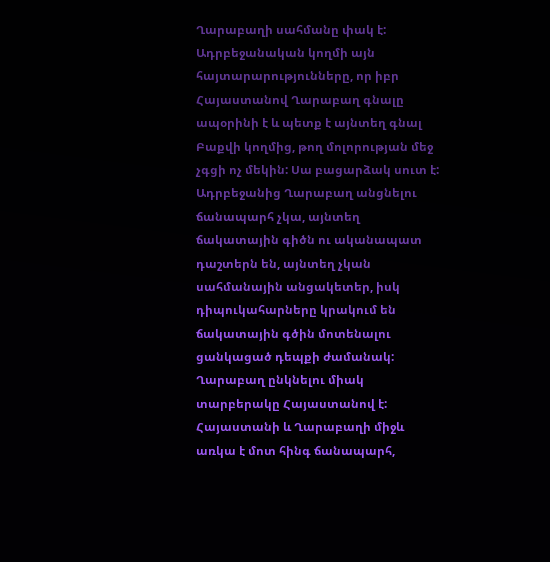Ղարաբաղի սահմանը փակ է: Ադրբեջանական կողմի այն հայտարարությունները, որ իբր Հայաստանով Ղարաբաղ գնալը ապօրինի է և պետք է այնտեղ գնալ Բաքվի կողմից, թող մոլորության մեջ չգցի ոչ մեկին: Սա բացարձակ սուտ է: Ադրբեջանից Ղարաբաղ անցնելու ճանապարհ չկա, այնտեղ ճակատային գիծն ու ականապատ դաշտերն են, այնտեղ չկան սահմանային անցակետեր, իսկ դիպուկահարները կրակում են ճակատային գծին մոտենալու ցանկացած դեպքի ժամանակ: Ղարաբաղ ընկնելու միակ տարբերակը Հայաստանով է: Հայաստանի և Ղարաբաղի միջև առկա է մոտ հինգ ճանապարհ,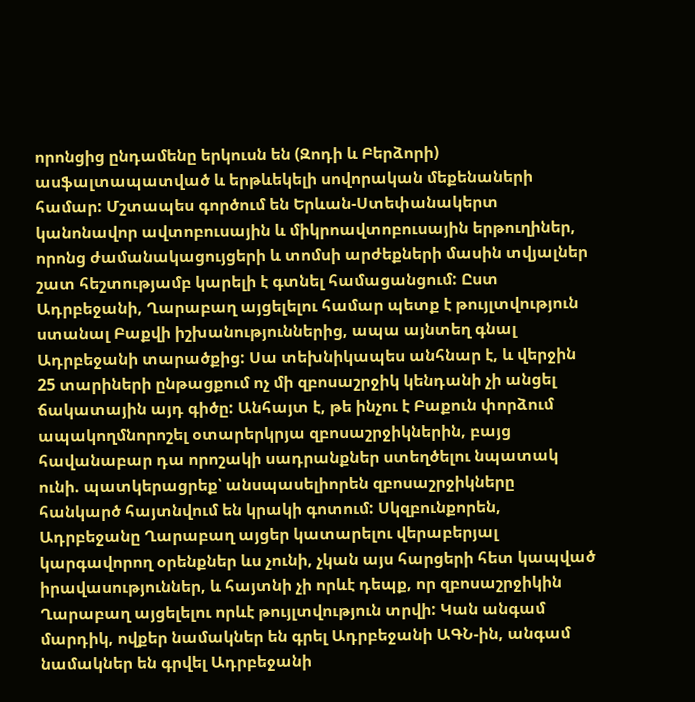որոնցից ընդամենը երկուսն են (Զոդի և Բերձորի) ասֆալտապատված և երթևեկելի սովորական մեքենաների համար: Մշտապես գործում են Երևան-Ստեփանակերտ կանոնավոր ավտոբուսային և միկրոավտոբուսային երթուղիներ, որոնց ժամանակացույցերի և տոմսի արժեքների մասին տվյալներ շատ հեշտությամբ կարելի է գտնել համացանցում: Ըստ Ադրբեջանի, Ղարաբաղ այցելելու համար պետք է թույլտվություն ստանալ Բաքվի իշխանություններից, ապա այնտեղ գնալ Ադրբեջանի տարածքից: Սա տեխնիկապես անհնար է, և վերջին 25 տարիների ընթացքում ոչ մի զբոսաշրջիկ կենդանի չի անցել ճակատային այդ գիծը: Անհայտ է, թե ինչու է Բաքուն փորձում ապակողմնորոշել օտարերկրյա զբոսաշրջիկներին, բայց հավանաբար դա որոշակի սադրանքներ ստեղծելու նպատակ ունի. պատկերացրեք՝ անսպասելիորեն զբոսաշրջիկները հանկարծ հայտնվում են կրակի գոտում: Սկզբունքորեն, Ադրբեջանը Ղարաբաղ այցեր կատարելու վերաբերյալ կարգավորող օրենքներ ևս չունի, չկան այս հարցերի հետ կապված իրավասություններ, և հայտնի չի որևէ դեպք, որ զբոսաշրջիկին Ղարաբաղ այցելելու որևէ թույլտվություն տրվի: Կան անգամ մարդիկ, ովքեր նամակներ են գրել Ադրբեջանի ԱԳՆ-ին, անգամ նամակներ են գրվել Ադրբեջանի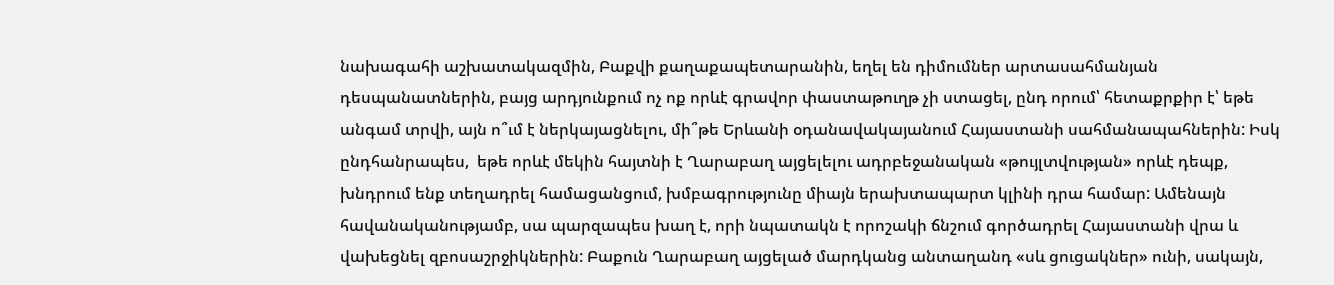նախագահի աշխատակազմին, Բաքվի քաղաքապետարանին, եղել են դիմումներ արտասահմանյան դեսպանատներին, բայց արդյունքում ոչ ոք որևէ գրավոր փաստաթուղթ չի ստացել, ընդ որում՝ հետաքրքիր է՝ եթե անգամ տրվի, այն ո՞ւմ է ներկայացնելու, մի՞թե Երևանի օդանավակայանում Հայաստանի սահմանապահներին: Իսկ ընդհանրապես,  եթե որևէ մեկին հայտնի է Ղարաբաղ այցելելու ադրբեջանական «թույլտվության» որևէ դեպք, խնդրում ենք տեղադրել համացանցում, խմբագրությունը միայն երախտապարտ կլինի դրա համար: Ամենայն հավանականությամբ, սա պարզապես խաղ է, որի նպատակն է որոշակի ճնշում գործադրել Հայաստանի վրա և վախեցնել զբոսաշրջիկներին: Բաքուն Ղարաբաղ այցելած մարդկանց անտաղանդ «սև ցուցակներ» ունի, սակայն,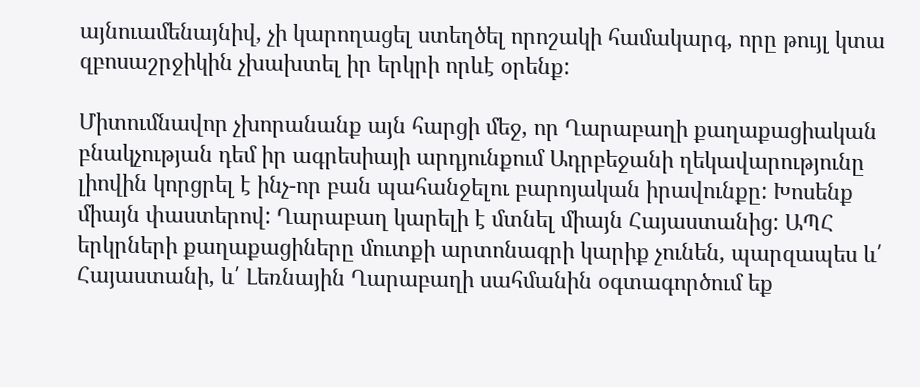այնուամենայնիվ, չի կարողացել ստեղծել որոշակի համակարգ, որը թույլ կտա զբոսաշրջիկին չխախտել իր երկրի որևէ օրենք:

Միտումնավոր չխորանանք այն հարցի մեջ, որ Ղարաբաղի քաղաքացիական բնակչության դեմ իր ագրեսիայի արդյունքում Ադրբեջանի ղեկավարությունը լիովին կորցրել է ինչ-որ բան պահանջելու բարոյական իրավունքը: Խոսենք միայն փաստերով: Ղարաբաղ կարելի է մտնել միայն Հայաստանից: ԱՊՀ երկրների քաղաքացիները մուտքի արտոնագրի կարիք չունեն, պարզապես և՛ Հայաստանի, և՛ Լեռնային Ղարաբաղի սահմանին օգտագործում եք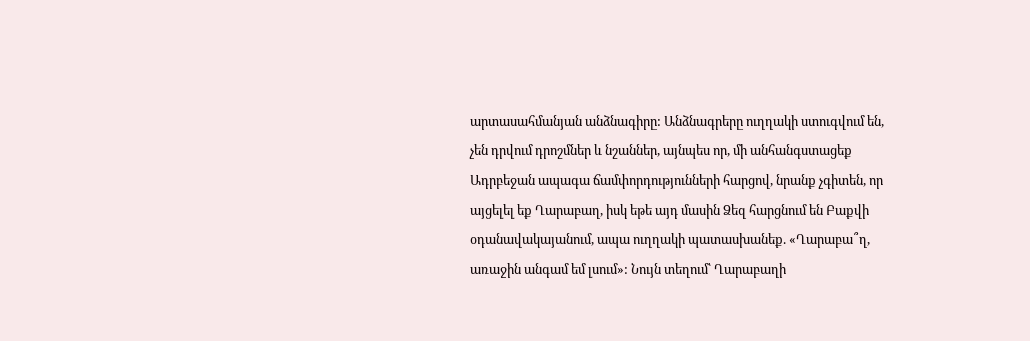արտասահմանյան անձնագիրը: Անձնագրերը ուղղակի ստուգվում են, չեն դրվում դրոշմներ և նշաններ, այնպես որ, մի անհանգստացեք Ադրբեջան ապագա ճամփորդությունների հարցով, նրանք չգիտեն, որ այցելել եք Ղարաբաղ, իսկ եթե այդ մասին Ձեզ հարցնում են Բաքվի օդանավակայանում, ապա ուղղակի պատասխանեք. «Ղարաբա՞ղ, առաջին անգամ եմ լսում»: Նույն տեղում՝ Ղարաբաղի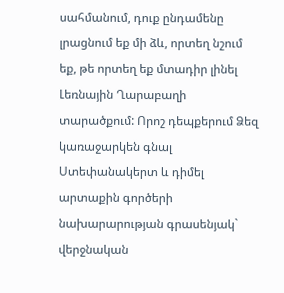սահմանում, դուք ընդամենը լրացնում եք մի ձև, որտեղ նշում եք, թե որտեղ եք մտադիր լինել Լեռնային Ղարաբաղի տարածքում: Որոշ դեպքերում Ձեզ կառաջարկեն գնալ Ստեփանակերտ և դիմել արտաքին գործերի նախարարության գրասենյակ` վերջնական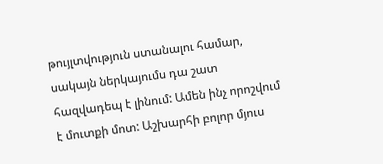թույլտվություն ստանալու համար, սակայն ներկայումս դա շատ հազվադեպ է լինում: Ամեն ինչ որոշվում է մուտքի մոտ: Աշխարհի բոլոր մյուս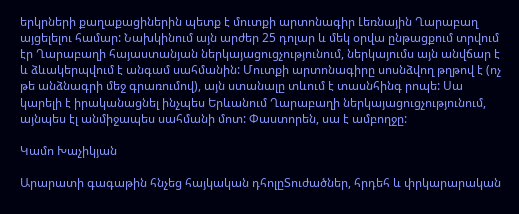երկրների քաղաքացիներին պետք է մուտքի արտոնագիր Լեռնային Ղարաբաղ այցելելու համար: Նախկինում այն արժեր 25 դոլար և մեկ օրվա ընթացքում տրվում էր Ղարաբաղի հայաստանյան ներկայացուցչությունում, ներկայումս այն անվճար է և ձևակերպվում է անգամ սահմանին: Մուտքի արտոնագիրը սոսնձվող թղթով է (ոչ թե անձնագրի մեջ գրառումով), այն ստանալը տևում է տասնհինգ րոպե: Սա կարելի է իրականացնել ինչպես Երևանում Ղարաբաղի ներկայացուցչությունում, այնպես էլ անմիջապես սահմանի մոտ: Փաստորեն, սա է ամբողջը:

Կամո Խաչիկյան

Արարատի գագաթին հնչեց հայկական դհոլըՏուժածներ, հրդեհ և փրկարարական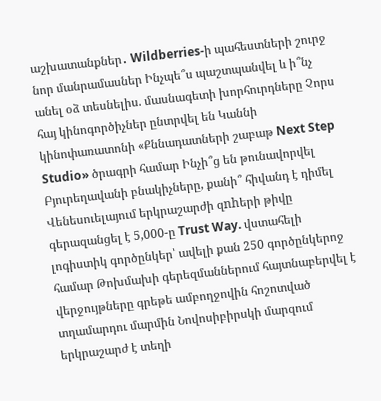աշխատանքներ․ Wildberries-ի պահեստների շուրջ նոր մանրամասներ Ինչպե՞ս պաշտպանվել և ի՞նչ անել օձ տեսնելիս. մասնագետի խորհուրդները Չորս հայ կինոգործիչներ ընտրվել են Կաննի կինոփառատոնի «Քննադատների շաբաթ Next Step Studio» ծրագրի համար Ինչի՞ց են թունավորվել Բյուրեղավանի բնակիչները, քանի՞ հիվանդ է դիմել Վենեսուելայում երկրաշարժի զnhերի թիվը գերազանցել է 5,000-ը Trust Way. վստահելի լոգիստիկ գործընկեր՝ ավելի քան 250 գործընկերոջ համար Թոխմախի գերեզմաններում հայտնաբերվել է վերջույթները գրեթե ամբողջովին հոշոտված տղամարդու մարմին Նովոսիբիրսկի մարզում երկրաշարժ է տեղի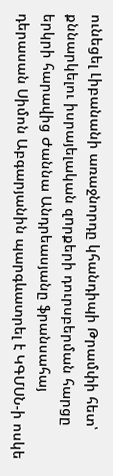ունեցել Լիբանանի առաջնորդը կհանդիպի Թրամփի հետ՝ քննարկելու իսրայելական զnրքերի դուրսբերման հարցը երկրի հարավից Ժաննա Անդրեասյանը ֆրանսահայ դերասան Սիմոն Աբգարյանին պարգևատրել է ԿԳՄՍՆ-ի ոսկե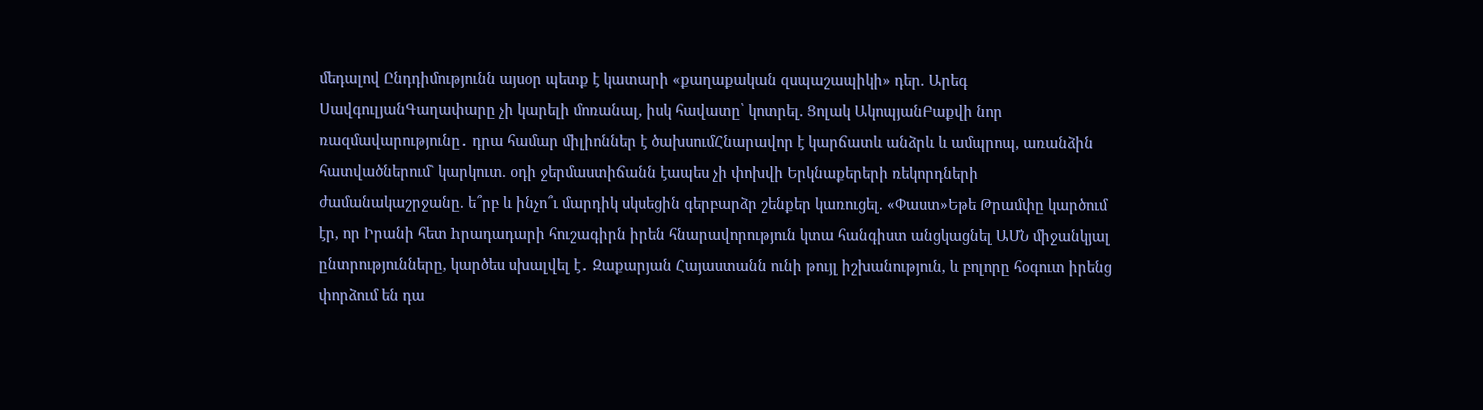մեդալով Ընդդիմությունն այսօր պետք է կատարի «քաղաքական զսպաշապիկի» դեր. Արեգ ՍավգուլյանԳաղափարը չի կարելի մոռանալ, իսկ հավատը՝ կոտրել. Ցոլակ ԱկոպյանԲաքվի նոր ռազմավարությունը․ դրա համար միլիոններ է ծախսումՀնարավոր է կարճատև անձրև և ամպրոպ, առանձին հատվածներում` կարկուտ. օդի ջերմաստիճանն էապես չի փոխվի Երկնաքերերի ռեկորդների ժամանակաշրջանը. ե՞րբ և ինչո՞ւ մարդիկ սկսեցին գերբարձր շենքեր կառուցել. «Փաստ»Եթե Թրամփը կարծում էր, որ Իրանի հետ hրադադարի հուշագիրն իրեն հնարավորություն կտա հանգիստ անցկացնել ԱՄՆ միջանկյալ ընտրությունները, կարծես սխալվել է․ Զաքարյան Հայաստանն ունի թույլ իշխանություն, և բոլորը հօգուտ իրենց փորձում են դա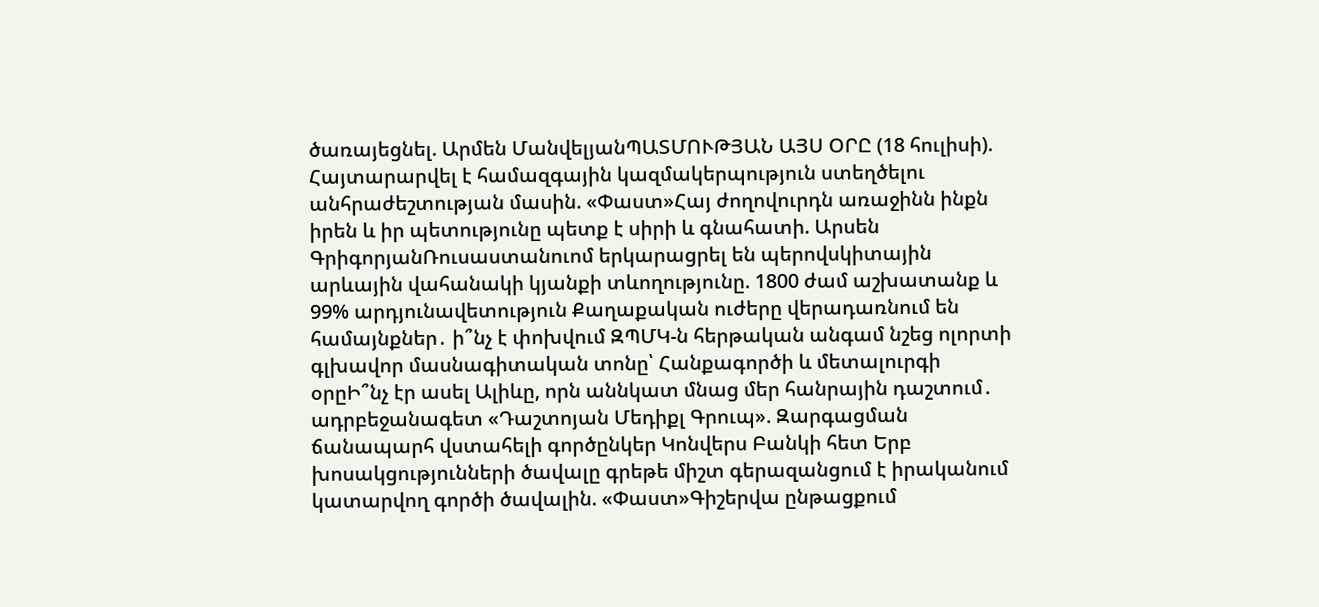ծառայեցնել. Արմեն ՄանվելյանՊԱՏՄՈՒԹՅԱՆ ԱՅՍ ՕՐԸ (18 հուլիսի). Հայտարարվել է համազգային կազմակերպություն ստեղծելու անհրաժեշտության մասին. «Փաստ»Հայ ժողովուրդն առաջինն ինքն իրեն և իր պետությունը պետք է սիրի և գնահատի. Արսեն ԳրիգորյանՌուսաստանուոմ երկարացրել են պերովսկիտային արևային վահանակի կյանքի տևողությունը. 1800 ժամ աշխատանք և 99% արդյունավետություն Քաղաքական ուժերը վերադառնում են համայնքներ․ ի՞նչ է փոխվում ԶՊՄԿ-ն հերթական անգամ նշեց ոլորտի գլխավոր մասնագիտական տոնը՝ Հանքագործի և մետալուրգի օրըԻ՞նչ էր ասել Ալիևը, որն աննկատ մնաց մեր հանրային դաշտում․ ադրբեջանագետ «Դաշտոյան Մեդիքլ Գրուպ». Զարգացման ճանապարհ վստահելի գործընկեր Կոնվերս Բանկի հետ Երբ խոսակցությունների ծավալը գրեթե միշտ գերազանցում է իրականում կատարվող գործի ծավալին. «Փաստ»Գիշերվա ընթացքում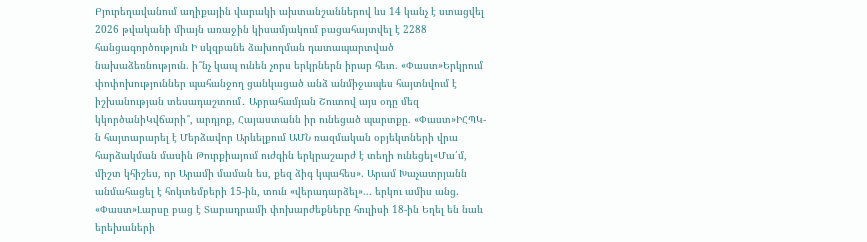Բյուրեղավանում աղիքային վարակի ախտանշաններով ևս 14 կանչ է ստացվել 2026 թվականի միայն առաջին կիսամյակում բացահայտվել է 2288 հանցագործություն Ի սկզբանե ձախողման դատապարտված նախաձեռնություն. ի՞նչ կապ ունեն չորս երկրներն իրար հետ. «Փաստ»Երկրում փոփոխություններ պահանջող ցանկացած անձ անմիջապես հայտնվում է իշխանության տեսադաշտում․ Աբրահամյան Շուտով այս օդը մեզ կկործանիԿվճարի՞, արդյոք, Հայաստանն իր ունեցած պարտքը. «Փաստ»ԻՀՊԿ-ն հայտարարել է Մերձավոր Արևելքում ԱՄՆ ռազմական օբյեկտների վրա հարձակման մասին Թուրքիայում ուժգին երկրաշարժ է տեղի ունեցել«Մա՛մ, միշտ կհիշես, որ Արամի մաման ես, քեզ ձիգ կպահես». Արամ Խաչատրյանն անմահացել է հոկտեմբերի 15-ին, տուն «վերադարձել»... երկու ամիս անց. «Փաստ»Լարսը բաց է Տարադրամի փոխարժեքները հուլիսի 18-ին Եղել են նաև երեխաների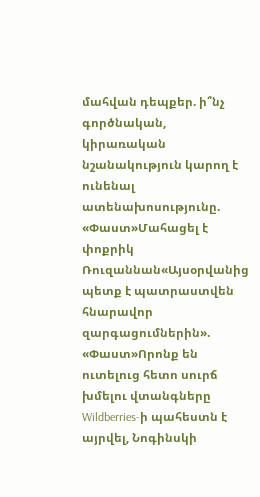մահվան դեպքեր. ի՞նչ գործնական, կիրառական նշանակություն կարող է ունենալ ատենախոսությունը. «Փաստ»Մահացել է փոքրիկ Ռուզաննան«Այսօրվանից պետք է պատրաստվեն հնարավոր զարգացումներին». «Փաստ»Որոնք են ուտելուց հետո սուրճ խմելու վտանգները Wildberries-ի պահեստն է այրվել, Նոգինսկի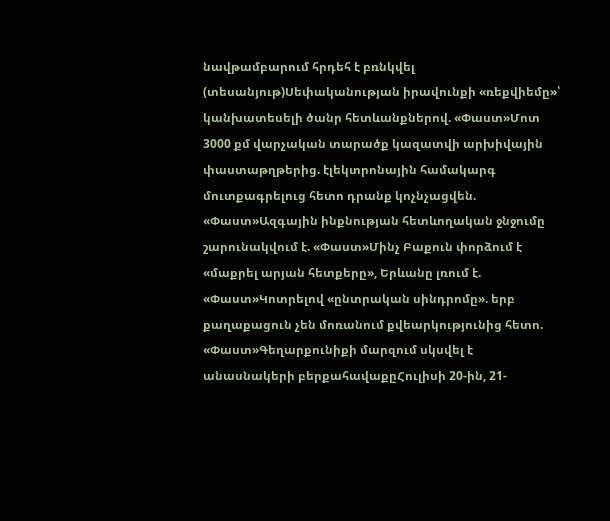նավթամբարում հրդեհ է բռնկվել (տեսանյութ)Սեփականության իրավունքի «ռեքվիեմը»՝ կանխատեսելի ծանր հետևանքներով. «Փաստ»Մոտ 3000 քմ վարչական տարածք կազատվի արխիվային փաստաթղթերից. էլեկտրոնային համակարգ մուտքագրելուց հետո դրանք կոչնչացվեն. «Փաստ»Ազգային ինքնության հետևողական ջնջումը շարունակվում է. «Փաստ»Մինչ Բաքուն փորձում է «մաքրել արյան հետքերը», Երևանը լռում է. «Փաստ»Կոտրելով «ընտրական սինդրոմը». երբ քաղաքացուն չեն մոռանում քվեարկությունից հետո. «Փաստ»Գեղարքունիքի մարզում սկսվել է անասնակերի բերքահավաքըՀուլիսի 20-ին, 21-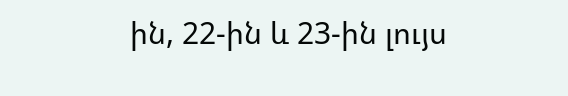ին, 22-ին և 23-ին լույս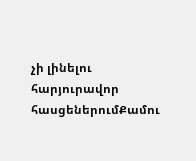չի լինելու հարյուրավոր հասցեներումՔամու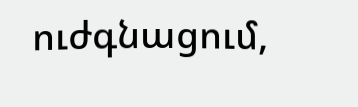ուժգնացում,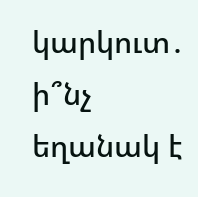կարկուտ․ ի՞նչ եղանակ է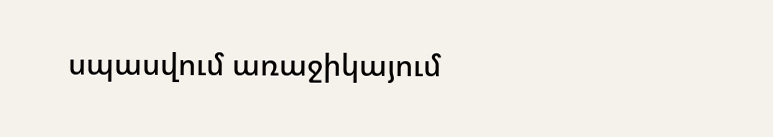սպասվում առաջիկայում